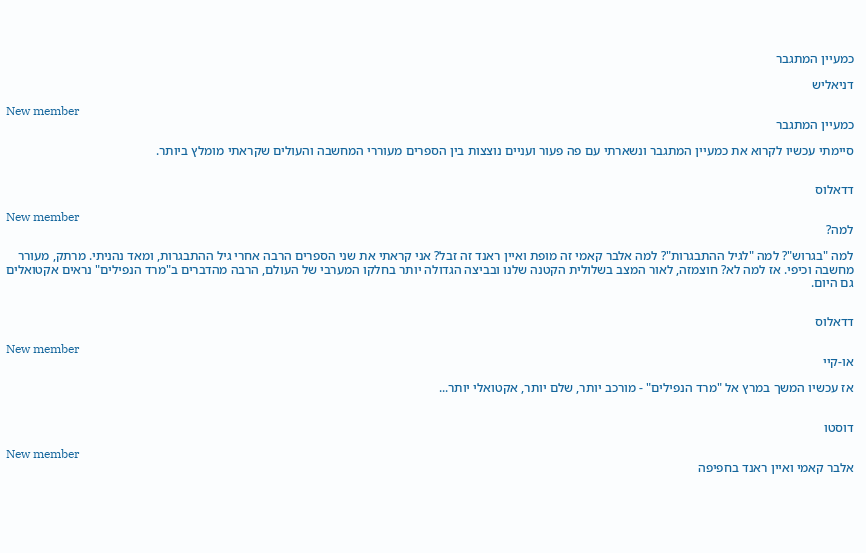כמעיין המתגבר

דניאליש

New member
כמעיין המתגבר

סיימתי עכשיו לקרוא את כמעיין המתגבר ונשארתי עם פה פעור ועניים נוצצות בין הספרים מעוררי המחשבה והעולים שקראתי מומלץ ביותר.


דדאלוס

New member
למה?

למה "בגרוש"? למה "לגיל ההתבגרות"? למה אלבר קאמי זה מופת ואיין ראנד זה זבל? אני קראתי את שני הספרים הרבה אחרי גיל ההתבגרות, ומאד נהניתי. מרתק, מעורר מחשבה וכיפי. אז למה לא? חוצמזה, לאור המצב בשלולית הקטנה שלנו ובביצה הגדולה יותר בחלקו המערבי של העולם, הרבה מהדברים ב"מרד הנפילים" נראים אקטואלים גם היום.


דדאלוס

New member
או-קיי

אז עכשיו המשך במרץ אל "מרד הנפילים" - מורכב יותר, שלם יותר, אקטואלי יותר...


דוסטו

New member
אלבר קאמי ואיין ראנד בחפיפה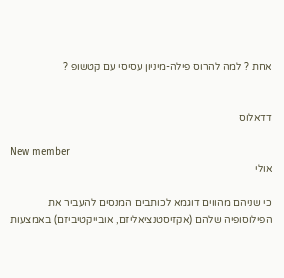אחת ? למה להרוס פילה-מיניון עסיסי עם קטשופ ?


דדאלוס

New member
אולי

כי שניהם מהווים דוגמא לכותבים המנסים להעביר את הפילוסופיה שלהם (אקזיסטנציאליזם, אובייקטיביזם) באמצעות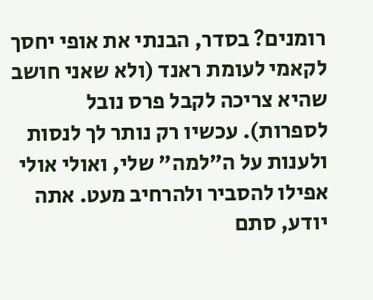רומנים? בסדר, הבנתי את אופי יחסך לקאמי לעומת ראנד (ולא שאני חושב שהיא צריכה לקבל פרס נובל לספרות). עכשיו רק נותר לך לנסות ולענות על ה"למה" שלי, ואולי אולי אפילו להסביר ולהרחיב מעט. אתה יודע, סתם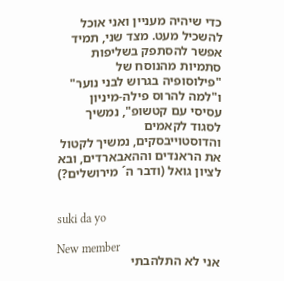כדי שיהיה מעניין ואני אוכל להשכיל מעט. מצד שני, תמיד אפשר להסתפק בשליפות סתמיות מהנוסח של "פילוסופיה בגרוש לבני נוער" ו"למה להרוס פילה-מיניון עסיסי עם קטשופ", נמשיך לסגוד לקאמים והדוסטוייבסקים, נמשיך לקטול את הראנדים וההאבארדים, ובא לציון גואל (ודבר ה´ מירושלים?)


suki da yo

New member
אני לא התלהבתי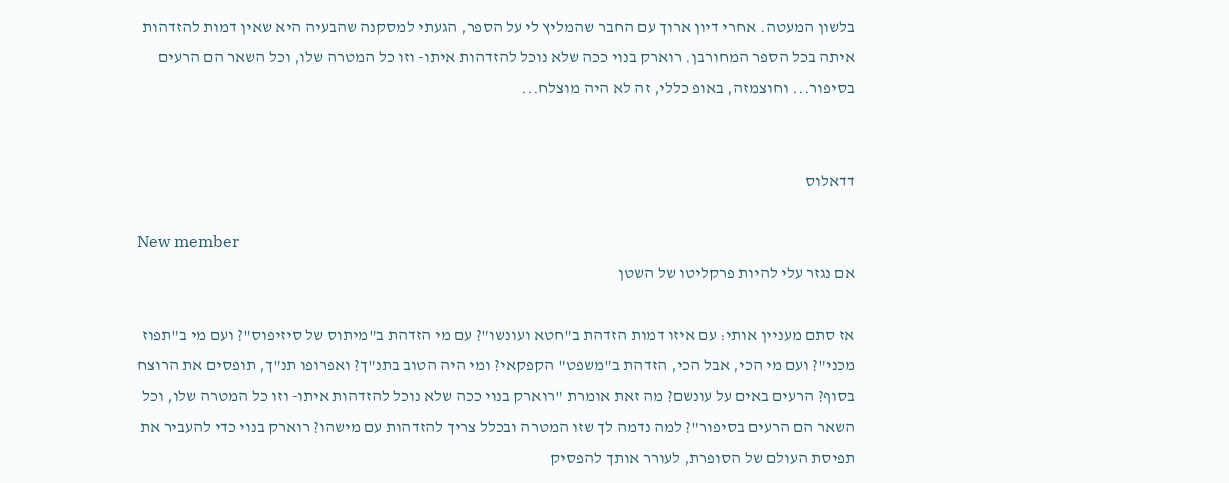בלשון המעטה. אחרי דיון ארוך עם החבר שהמליץ לי על הספר, הגעתי למסקנה שהבעיה היא שאין דמות להזדהות איתה בכל הספר המחורבן. רוארק בנוי ככה שלא נוכל להזדהות איתו- וזו כל המטרה שלו, וכל השאר הם הרעים בסיפור... וחוצמזה, באופ כללי, זה לא היה מוצלח...


דדאלוס

New member
אם נגזר עלי להיות פרקליטו של השטן

אז סתם מעניין אותי: עם איזו דמות הזדהת ב"חטא ועונשו"? עם מי הזדהת ב"מיתוס של סיזיפוס"? ועם מי ב"תפוז מכני"? ועם מי הכי, אבל הכי, הזדהת ב"משפט" הקפקאי? ומי היה הטוב בתנ"ך? ואפרופו תנ"ך, תופסים את הרוצח בסוף? הרעים באים על עונשם? מה זאת אומרת "רוארק בנוי ככה שלא נוכל להזדהות איתו- וזו כל המטרה שלו, וכל השאר הם הרעים בסיפור"? למה נדמה לך שזו המטרה ובכלל צריך להזדהות עם מישהו? רוארק בנוי כדי להעביר את תפיסת העולם של הסופרת, לעורר אותך להפסיק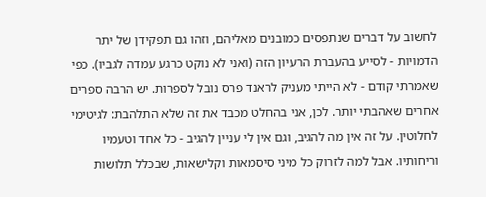לחשוב על דברים שנתפסים כמובנים מאליהם, וזהו גם תפקידן של יתר הדמויות - לסייע בהעברת הרעיון הזה (ואני לא נוקט כרגע עמדה לגביו). כפי שאמרתי קודם - לא הייתי מעניק לראנד פרס נובל לספרות. יש הרבה ספרים אחרים שאהבתי יותר. לכן, אני בהחלט מכבד את זה שלא התלהבת: לגיטימי לחלוטין. על זה אין מה להגיב, וגם אין לי עניין להגיב - כל אחד וטעמיו וריחותיו. אבל למה לזרוק כל מיני סיסמאות וקלישאות, שבכלל תלושות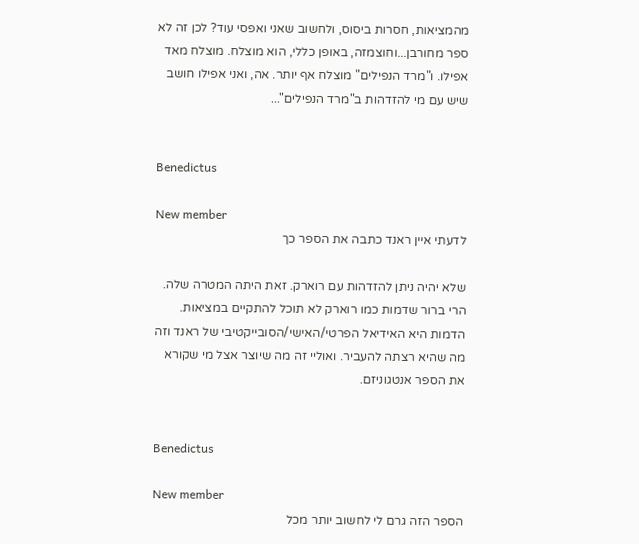מהמציאות, חסרות ביסוס, ולחשוב שאני ואפסי עוד? לכן זה לא ספר מחורבן...וחוצמזה, באופן כללי, הוא מוצלח. מוצלח מאד אפילו. ו"מרד הנפילים" מוצלח אף יותר. אה, ואני אפילו חושב שיש עם מי להזדהות ב"מרד הנפילים"...


Benedictus

New member
לדעתי איין ראנד כתבה את הספר כך

שלא יהיה ניתן להזדהות עם רוארק. זאת היתה המטרה שלה. הרי ברור שדמות כמו רוארק לא תוכל להתקיים במציאות. הדמות היא האידיאל הפרטי/האישי/הסובייקטיבי של ראנד וזה מה שהיא רצתה להעביר. ואוליי זה מה שיוצר אצל מי שקורא את הספר אנטגוניזם.


Benedictus

New member
הספר הזה גרם לי לחשוב יותר מכל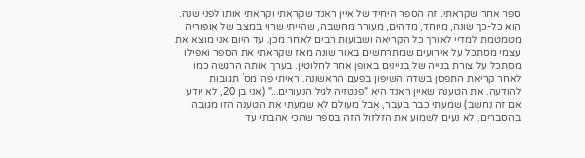ספר אחר שקראתי. זה הספר היחיד של איין ראנד שקראתי וקראתי אותו לפני שנה. הוא כל-כך שונה, מיוחד, מדהים, מעורר מחשבה, שהייתי שרוי במצב של אופוריה מטמטמת למדיי לאורך כל הקריאה ושבועות רבים לאחר מכן. עד היום אני מוצא את עצמי מסתכל על אירועים שמתרחשים באור שונה מאז שקראתי את הספר ואפילו מסתכל על צורת בנייה של בניינים באופן אחר לחלוטין. בערך אותה הרגשה כמו לאחר קריאת התפסן בשדה השיפון בפעם הראשונה. ראיתי פה מס´ תגובות להודעה. את הטענה שאיין ראנד היא "פנטזיה לגיל הנעורים..." (אני בן 20, לא יודע אם זה נחשב) שמעתי כבר בעבר, אבל מעולם לא שמעתי את הטענה הזו מגובה בהסברים. לא נעים לשמוע את הזלזול הזה בספר שהכי אהבתי עד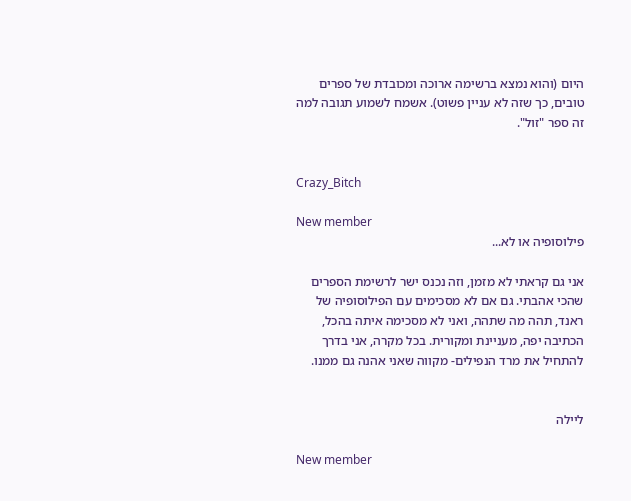היום (והוא נמצא ברשימה ארוכה ומכובדת של ספרים טובים, כך שזה לא עניין פשוט). אשמח לשמוע תגובה למה זה ספר "זול".


Crazy_Bitch

New member
פילוסופיה או לא...

אני גם קראתי לא מזמן, וזה נכנס ישר לרשימת הספרים שהכי אהבתי. גם אם לא מסכימים עם הפילוסופיה של ראנד, תהה מה שתהה, ואני לא מסכימה איתה בהכל, הכתיבה יפה, מעניינת ומקורית. בכל מקרה, אני בדרך להתחיל את מרד הנפילים- מקווה שאני אהנה גם ממנו.


ליילה

New member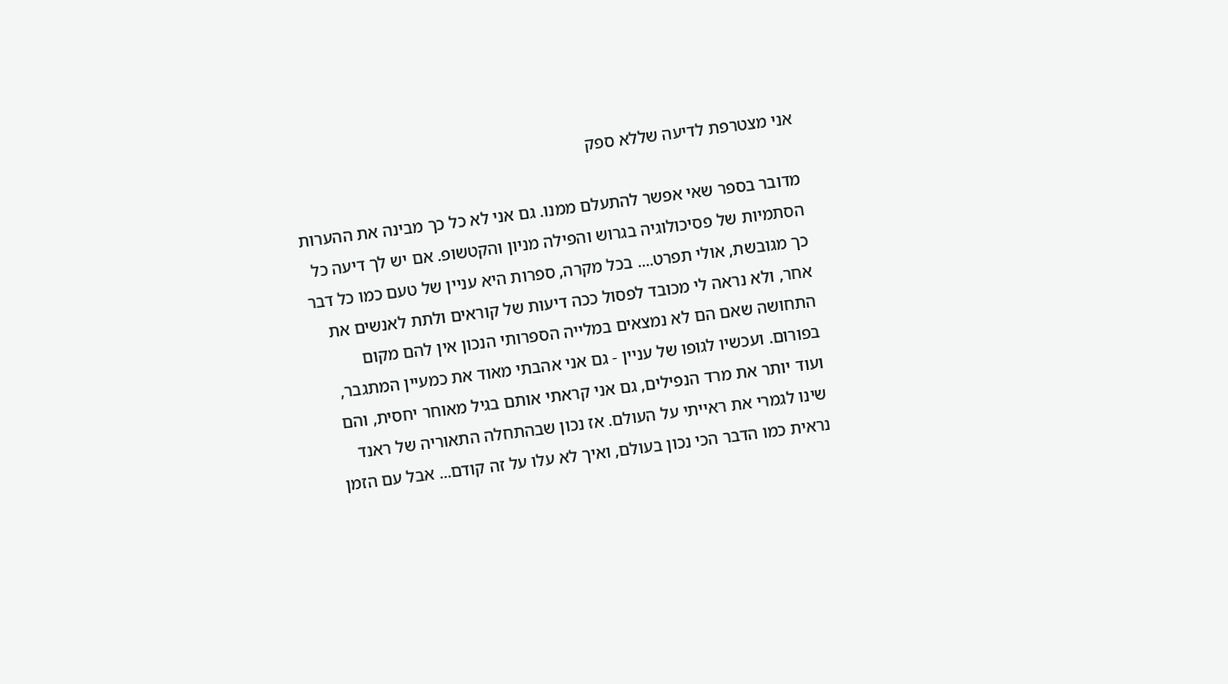אני מצטרפת לדיעה שללא ספק

מדובר בספר שאי אפשר להתעלם ממנו. גם אני לא כל כך מבינה את ההערות הסתמיות של פסיכולוגיה בגרוש והפילה מניון והקטשופ. אם יש לך דיעה כל כך מגובשת, אולי תפרט.... בכל מקרה, ספרות היא עניין של טעם כמו כל דבר אחר, ולא נראה לי מכובד לפסול ככה דיעות של קוראים ולתת לאנשים את התחושה שאם הם לא נמצאים במלייה הספרותי הנכון אין להם מקום בפורום. ועכשיו לגופו של עניין - גם אני אהבתי מאוד את כמעיין המתגבר, ועוד יותר את מרד הנפילים, גם אני קראתי אותם בגיל מאוחר יחסית, והם שינו לגמרי את ראייתי על העולם. אז נכון שבהתחלה התאוריה של ראנד נראית כמו הדבר הכי נכון בעולם, ואיך לא עלו על זה קודם... אבל עם הזמן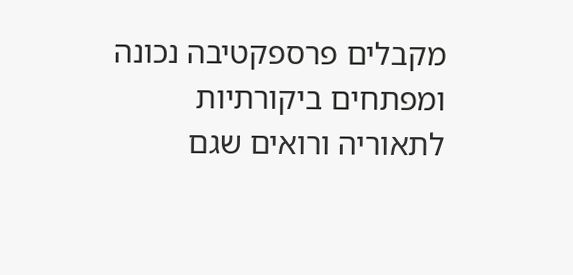מקבלים פרספקטיבה נכונה ומפתחים ביקורתיות לתאוריה ורואים שגם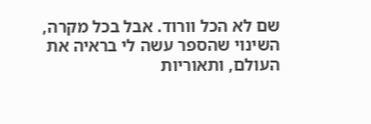שם לא הכל וורוד. אבל בכל מקרה, השינוי שהספר עשה לי בראיה את העולם, ותאוריות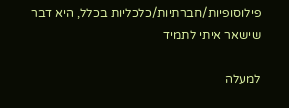פילוסופיות/חברתיות/כלכליות בכלל, היא דבר שישאר איתי לתמיד

למעלה